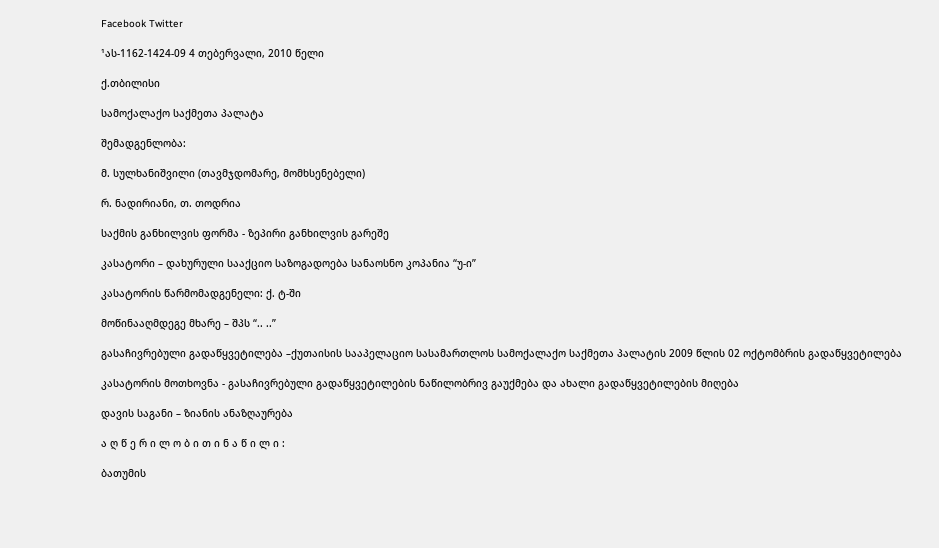Facebook Twitter

¹ას-1162-1424-09 4 თებერვალი, 2010 წელი

ქ.თბილისი

სამოქალაქო საქმეთა პალატა

შემადგენლობა:

მ. სულხანიშვილი (თავმჯდომარე, მომხსენებელი)

რ. ნადირიანი, თ. თოდრია

საქმის განხილვის ფორმა - ზეპირი განხილვის გარეშე

კასატორი – დახურული სააქციო საზოგადოება სანაოსნო კოპანია “უ-ი”

კასატორის წარმომადგენელი: ქ. ტ-ში

მოწინააღმდეგე მხარე – შპს “.. ..”

გასაჩივრებული გადაწყვეტილება –ქუთაისის სააპელაციო სასამართლოს სამოქალაქო საქმეთა პალატის 2009 წლის 02 ოქტომბრის გადაწყვეტილება

კასატორის მოთხოვნა - გასაჩივრებული გადაწყვეტილების ნაწილობრივ გაუქმება და ახალი გადაწყვეტილების მიღება

დავის საგანი – ზიანის ანაზღაურება

ა ღ წ ე რ ი ლ ო ბ ი თ ი ნ ა წ ი ლ ი :

ბათუმის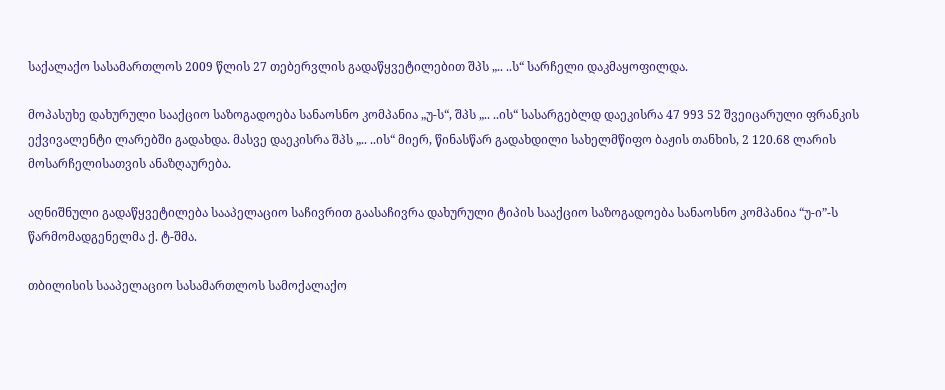საქალაქო სასამართლოს 2009 წლის 27 თებერვლის გადაწყვეტილებით შპს „.. ..ს“ სარჩელი დაკმაყოფილდა.

მოპასუხე დახურული სააქციო საზოგადოება სანაოსნო კომპანია „უ-ს“, შპს „.. ..ის“ სასარგებლდ დაეკისრა 47 993 52 შვეიცარული ფრანკის ექვივალენტი ლარებში გადახდა. მასვე დაეკისრა შპს „.. ..ის“ მიერ, წინასწარ გადახდილი სახელმწიფო ბაჟის თანხის, 2 120.68 ლარის მოსარჩელისათვის ანაზღაურება.

აღნიშნული გადაწყვეტილება სააპელაციო საჩივრით გაასაჩივრა დახურული ტიპის სააქციო საზოგადოება სანაოსნო კომპანია “უ-ი”-ს წარმომადგენელმა ქ. ტ-შმა.

თბილისის სააპელაციო სასამართლოს სამოქალაქო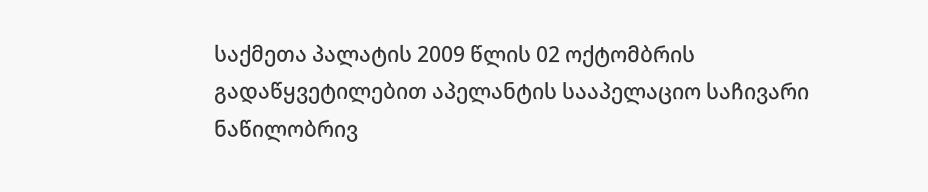საქმეთა პალატის 2009 წლის 02 ოქტომბრის გადაწყვეტილებით აპელანტის სააპელაციო საჩივარი ნაწილობრივ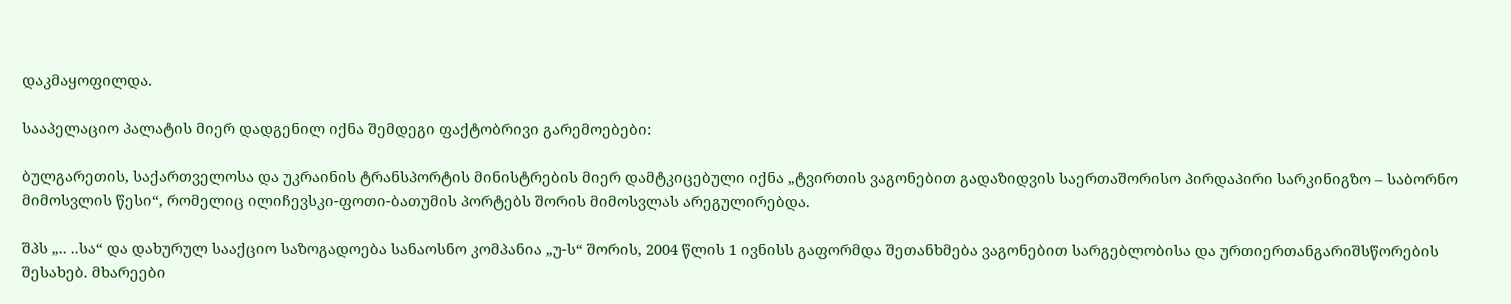დაკმაყოფილდა.

სააპელაციო პალატის მიერ დადგენილ იქნა შემდეგი ფაქტობრივი გარემოებები:

ბულგარეთის, საქართველოსა და უკრაინის ტრანსპორტის მინისტრების მიერ დამტკიცებული იქნა „ტვირთის ვაგონებით გადაზიდვის საერთაშორისო პირდაპირი სარკინიგზო – საბორნო მიმოსვლის წესი“, რომელიც ილიჩევსკი-ფოთი-ბათუმის პორტებს შორის მიმოსვლას არეგულირებდა.

შპს „.. ..სა“ და დახურულ სააქციო საზოგადოება სანაოსნო კომპანია „უ-ს“ შორის, 2004 წლის 1 ივნისს გაფორმდა შეთანხმება ვაგონებით სარგებლობისა და ურთიერთანგარიშსწორების შესახებ. მხარეები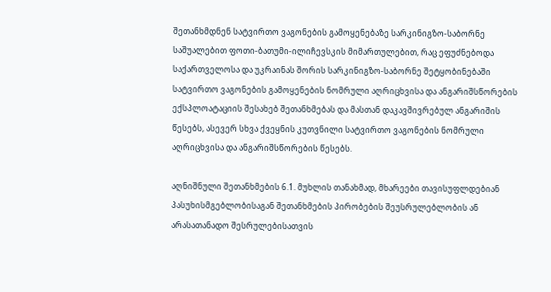შეთანხმდნენ სატვირთო ვაგონების გამოყენებაზე სარკინიგზო-საბორნე საშუალებით ფოთი-ბათუმი-ილიჩევსკის მიმართულებით, რაც ეფუძნებოდა საქართველოსა და უკრაინას შორის სარკინიგზო-საბორნე შეტყობინებაში სატვირთო ვაგონების გამოყენების ნომრული აღრიცხვისა და ანგარიშსწორების ექსპლოატაციის შესახებ შეთანხმებას და მასთან დაკავშივრებულ ანგარიშის წესებს, ასევერ სხვა ქვეყნის კუთვნილი სატვირთო ვაგონების ნომრული აღრიცხვისა და ანგარიშსწორების წესებს.

აღნიშნული შეთანხმების 6.1. მუხლის თანახმად, მხარეები თავისუფლდებიან პასუხისმგებლობისაგან შეთანხმების პირობების შეუსრულებლობის ან არასათანადო შესრულებისათვის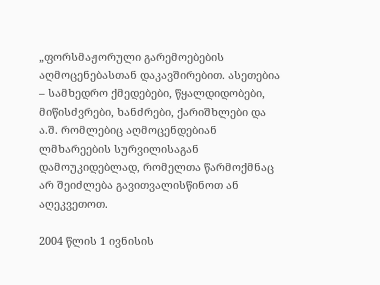„ფორსმაჟორული გარემოებების აღმოცენებასთან დაკავშირებით. ასეთებია – სამხედრო ქმედებები, წყალდიდობები, მიწისძვრები, ხანძრები, ქარიშხლები და ა.შ. რომლებიც აღმოცენდებიან ლმხარეების სურვილისაგან დამოუკიდებლად, რომელთა წარმოქმნაც არ შეიძლება გავითვალისწინოთ ან აღეკვეთოთ.

2004 წლის 1 ივნისის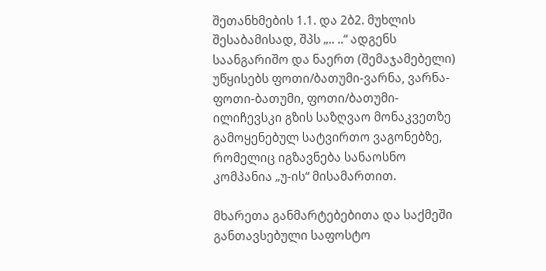შეთანხმების 1.1. და 2ბ2. მუხლის შესაბამისად, შპს „.. ..“ ადგენს საანგარიშო და ნაერთ (შემაჯამებელი) უწყისებს ფოთი/ბათუმი-ვარნა, ვარნა-ფოთი-ბათუმი, ფოთი/ბათუმი-ილიჩევსკი გზის საზღვაო მონაკვეთზე გამოყენებულ სატვირთო ვაგონებზე, რომელიც იგზავნება სანაოსნო კომპანია „უ-ის“ მისამართით.

მხარეთა განმარტებებითა და საქმეში განთავსებული საფოსტო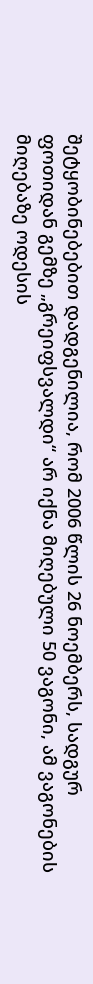შეტყობინებებით დადგენილია, რომ 2006 წლის 26 ნოემბერს, სადგურ ფოთიდან გემზე „გრეიფსვალდი“ არ იქნა მიღებული 50 ვაგონი, ამ ვაგონების მიღებაზე ოდესის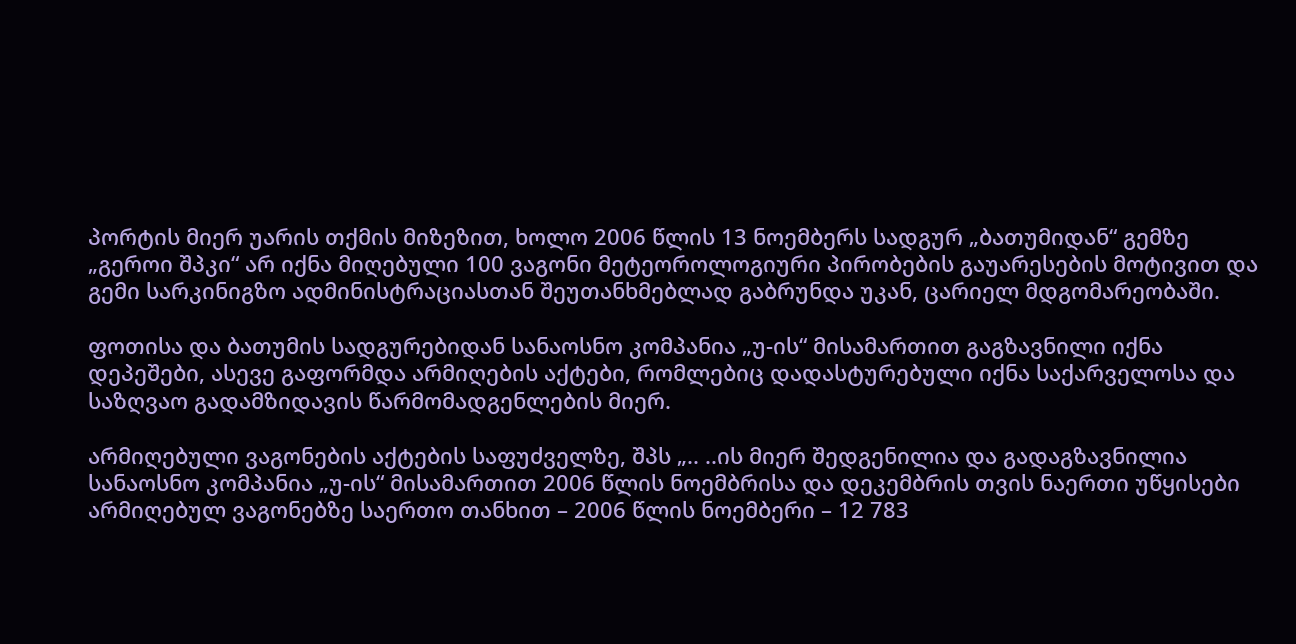პორტის მიერ უარის თქმის მიზეზით, ხოლო 2006 წლის 13 ნოემბერს სადგურ „ბათუმიდან“ გემზე „გეროი შპკი“ არ იქნა მიღებული 100 ვაგონი მეტეოროლოგიური პირობების გაუარესების მოტივით და გემი სარკინიგზო ადმინისტრაციასთან შეუთანხმებლად გაბრუნდა უკან, ცარიელ მდგომარეობაში.

ფოთისა და ბათუმის სადგურებიდან სანაოსნო კომპანია „უ-ის“ მისამართით გაგზავნილი იქნა დეპეშები, ასევე გაფორმდა არმიღების აქტები, რომლებიც დადასტურებული იქნა საქარველოსა და საზღვაო გადამზიდავის წარმომადგენლების მიერ.

არმიღებული ვაგონების აქტების საფუძველზე, შპს „.. ..ის მიერ შედგენილია და გადაგზავნილია სანაოსნო კომპანია „უ-ის“ მისამართით 2006 წლის ნოემბრისა და დეკემბრის თვის ნაერთი უწყისები არმიღებულ ვაგონებზე საერთო თანხით – 2006 წლის ნოემბერი – 12 783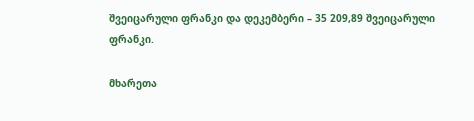შვეიცარული ფრანკი და დეკემბერი – 35 209,89 შვეიცარული ფრანკი.

მხარეთა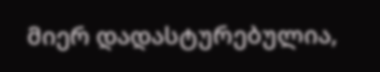მიერ დადასტურებულია,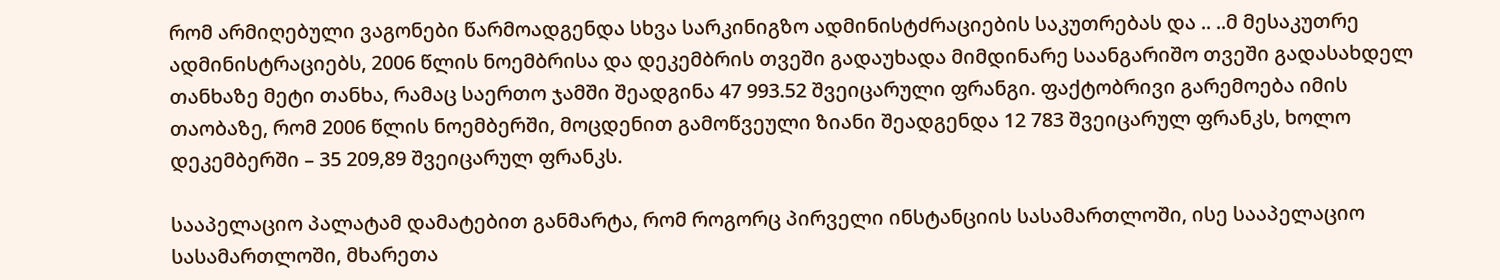რომ არმიღებული ვაგონები წარმოადგენდა სხვა სარკინიგზო ადმინისტძრაციების საკუთრებას და .. ..მ მესაკუთრე ადმინისტრაციებს, 2006 წლის ნოემბრისა და დეკემბრის თვეში გადაუხადა მიმდინარე საანგარიშო თვეში გადასახდელ თანხაზე მეტი თანხა, რამაც საერთო ჯამში შეადგინა 47 993.52 შვეიცარული ფრანგი. ფაქტობრივი გარემოება იმის თაობაზე, რომ 2006 წლის ნოემბერში, მოცდენით გამოწვეული ზიანი შეადგენდა 12 783 შვეიცარულ ფრანკს, ხოლო დეკემბერში – 35 209,89 შვეიცარულ ფრანკს.

სააპელაციო პალატამ დამატებით განმარტა, რომ როგორც პირველი ინსტანციის სასამართლოში, ისე სააპელაციო სასამართლოში, მხარეთა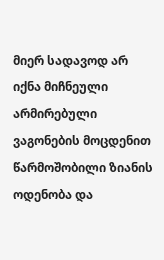მიერ სადავოდ არ იქნა მიჩნეული არმირებული ვაგონების მოცდენით წარმოშობილი ზიანის ოდენობა და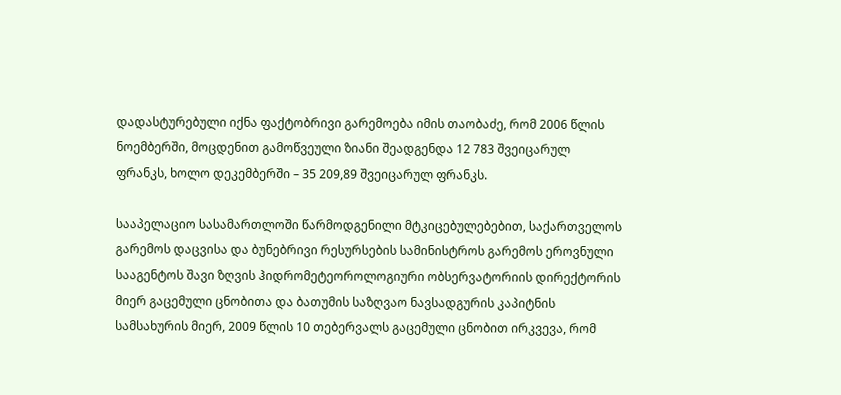დადასტურებული იქნა ფაქტობრივი გარემოება იმის თაობაძე, რომ 2006 წლის ნოემბერში, მოცდენით გამოწვეული ზიანი შეადგენდა 12 783 შვეიცარულ ფრანკს, ხოლო დეკემბერში – 35 209,89 შვეიცარულ ფრანკს.

სააპელაციო სასამართლოში წარმოდგენილი მტკიცებულებებით, საქართველოს გარემოს დაცვისა და ბუნებრივი რესურსების სამინისტროს გარემოს ეროვნული სააგენტოს შავი ზღვის ჰიდრომეტეოროლოგიური ობსერვატორიის დირექტორის მიერ გაცემული ცნობითა და ბათუმის საზღვაო ნავსადგურის კაპიტნის სამსახურის მიერ, 2009 წლის 10 თებერვალს გაცემული ცნობით ირკვევა, რომ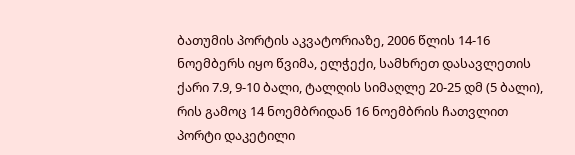ბათუმის პორტის აკვატორიაზე, 2006 წლის 14-16 ნოემბერს იყო წვიმა, ელჭექი, სამხრეთ დასავლეთის ქარი 7.9, 9-10 ბალი, ტალღის სიმაღლე 20-25 დმ (5 ბალი), რის გამოც 14 ნოემბრიდან 16 ნოემბრის ჩათვლით პორტი დაკეტილი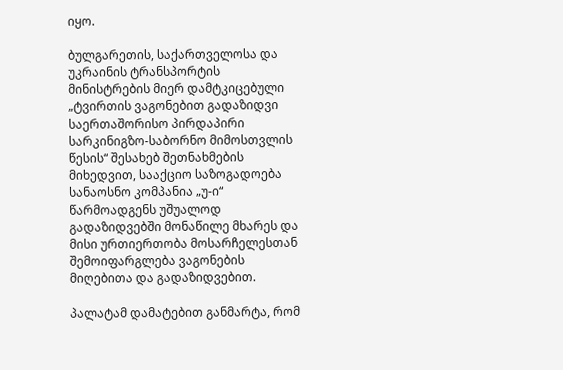იყო.

ბულგარეთის, საქართველოსა და უკრაინის ტრანსპორტის მინისტრების მიერ დამტკიცებული „ტვირთის ვაგონებით გადაზიდვი საერთაშორისო პირდაპირი სარკინიგზო-საბორნო მიმოსთვლის წესის“ შესახებ შეთნახმების მიხედვით, სააქციო საზოგადოება სანაოსნო კომპანია „უ-ი“ წარმოადგენს უშუალოდ გადაზიდვებში მონაწილე მხარეს და მისი ურთიერთობა მოსარჩელესთან შემოიფარგლება ვაგონების მიღებითა და გადაზიდვებით.

პალატამ დამატებით განმარტა, რომ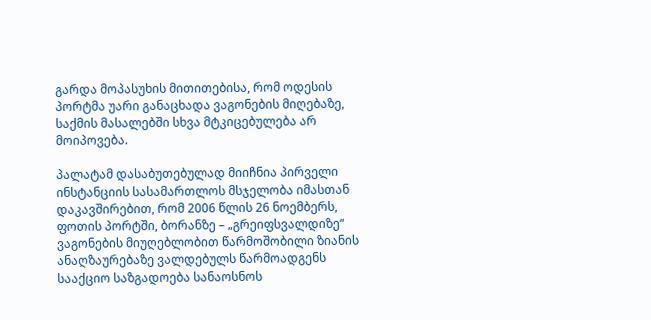გარდა მოპასუხის მითითებისა, რომ ოდესის პორტმა უარი განაცხადა ვაგონების მიღებაზე, საქმის მასალებში სხვა მტკიცებულება არ მოიპოვება.

პალატამ დასაბუთებულად მიიჩნია პირველი ინსტანციის სასამართლოს მსჯელობა იმასთან დაკავშირებით, რომ 2006 წლის 26 ნოემბერს, ფოთის პორტში, ბორანზე – „გრეიფსვალდიზე“ ვაგონების მიუღებლობით წარმოშობილი ზიანის ანაღზაურებაზე ვალდებულს წარმოადგენს სააქციო საზგადოება სანაოსნოს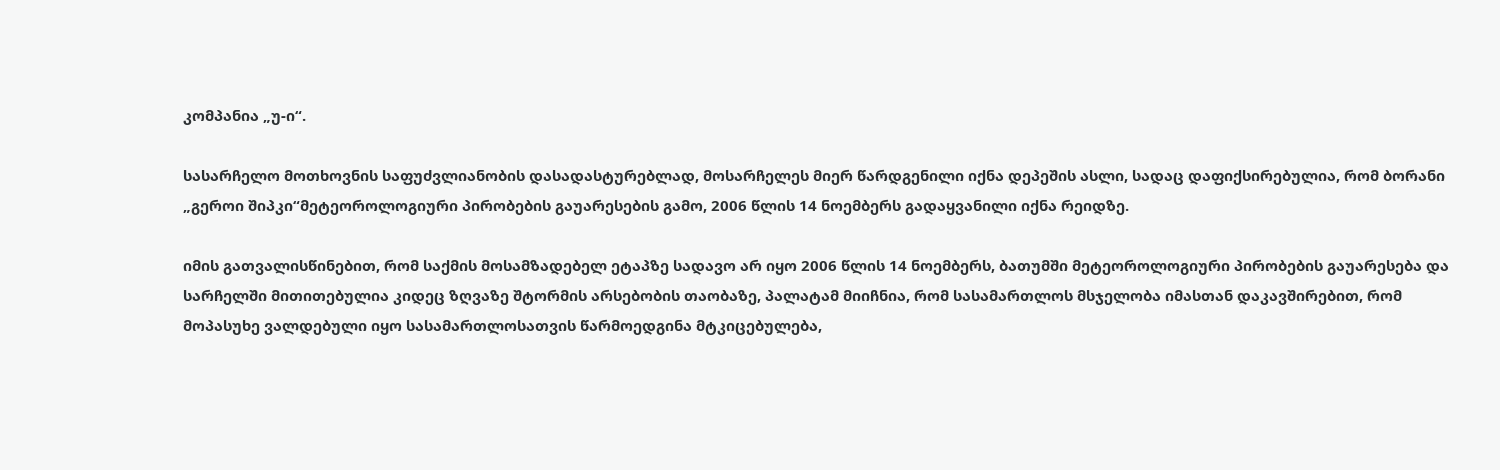კომპანია „უ-ი“.

სასარჩელო მოთხოვნის საფუძვლიანობის დასადასტურებლად, მოსარჩელეს მიერ წარდგენილი იქნა დეპეშის ასლი, სადაც დაფიქსირებულია, რომ ბორანი „გეროი შიპკი“მეტეოროლოგიური პირობების გაუარესების გამო, 2006 წლის 14 ნოემბერს გადაყვანილი იქნა რეიდზე.

იმის გათვალისწინებით, რომ საქმის მოსამზადებელ ეტაპზე სადავო არ იყო 2006 წლის 14 ნოემბერს, ბათუმში მეტეოროლოგიური პირობების გაუარესება და სარჩელში მითითებულია კიდეც ზღვაზე შტორმის არსებობის თაობაზე, პალატამ მიიჩნია, რომ სასამართლოს მსჯელობა იმასთან დაკავშირებით, რომ მოპასუხე ვალდებული იყო სასამართლოსათვის წარმოედგინა მტკიცებულება,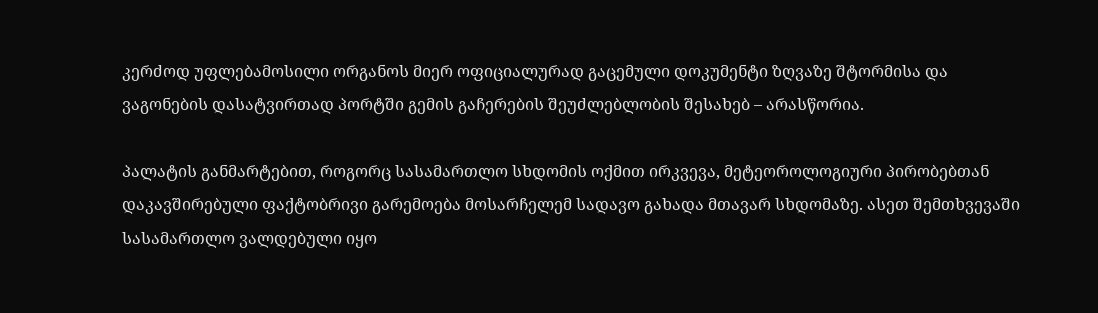კერძოდ უფლებამოსილი ორგანოს მიერ ოფიციალურად გაცემული დოკუმენტი ზღვაზე შტორმისა და ვაგონების დასატვირთად პორტში გემის გაჩერების შეუძლებლობის შესახებ – არასწორია.

პალატის განმარტებით, როგორც სასამართლო სხდომის ოქმით ირკვევა, მეტეოროლოგიური პირობებთან დაკავშირებული ფაქტობრივი გარემოება მოსარჩელემ სადავო გახადა მთავარ სხდომაზე. ასეთ შემთხვევაში სასამართლო ვალდებული იყო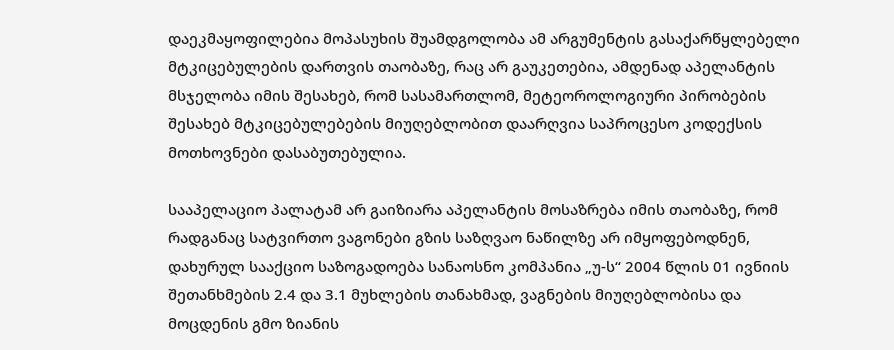დაეკმაყოფილებია მოპასუხის შუამდგოლობა ამ არგუმენტის გასაქარწყლებელი მტკიცებულების დართვის თაობაზე, რაც არ გაუკეთებია, ამდენად აპელანტის მსჯელობა იმის შესახებ, რომ სასამართლომ, მეტეოროლოგიური პირობების შესახებ მტკიცებულებების მიუღებლობით დაარღვია საპროცესო კოდექსის მოთხოვნები დასაბუთებულია.

სააპელაციო პალატამ არ გაიზიარა აპელანტის მოსაზრება იმის თაობაზე, რომ რადგანაც სატვირთო ვაგონები გზის საზღვაო ნაწილზე არ იმყოფებოდნენ, დახურულ სააქციო საზოგადოება სანაოსნო კომპანია „უ-ს“ 2004 წლის 01 ივნიის შეთანხმების 2.4 და 3.1 მუხლების თანახმად, ვაგნების მიუღებლობისა და მოცდენის გმო ზიანის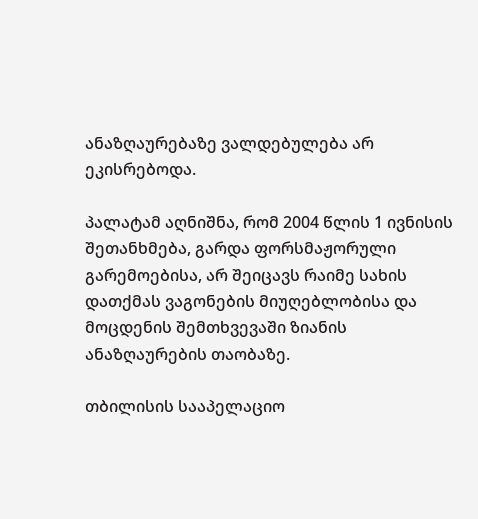ანაზღაურებაზე ვალდებულება არ ეკისრებოდა.

პალატამ აღნიშნა, რომ 2004 წლის 1 ივნისის შეთანხმება, გარდა ფორსმაჟორული გარემოებისა, არ შეიცავს რაიმე სახის დათქმას ვაგონების მიუღებლობისა და მოცდენის შემთხვევაში ზიანის ანაზღაურების თაობაზე.

თბილისის სააპელაციო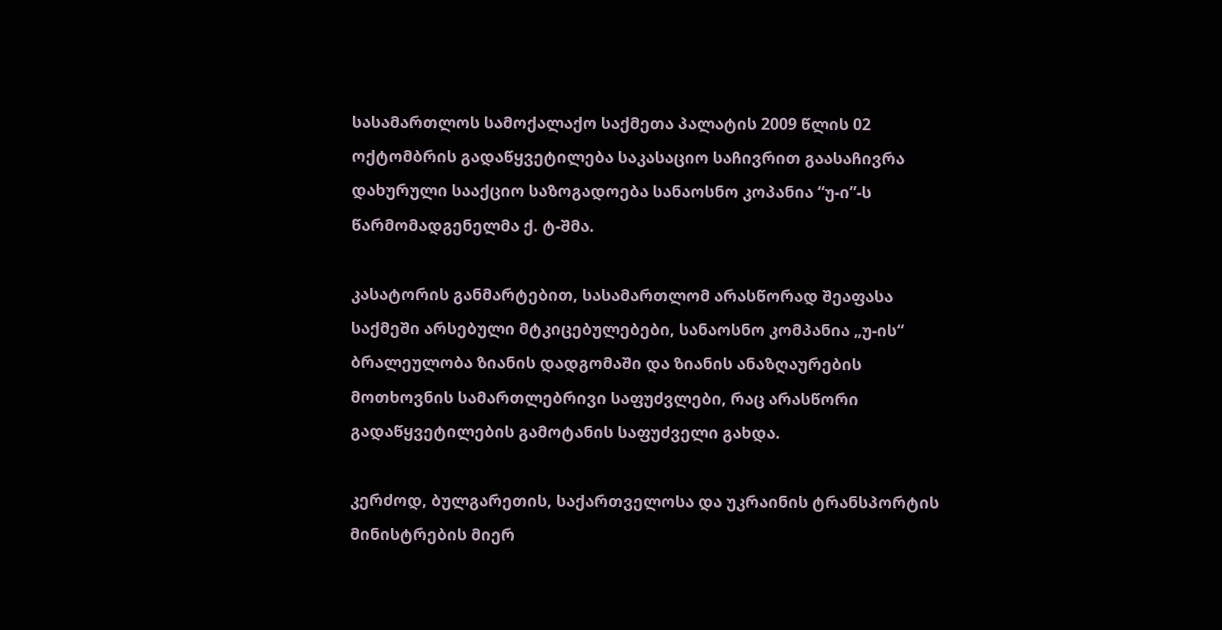სასამართლოს სამოქალაქო საქმეთა პალატის 2009 წლის 02 ოქტომბრის გადაწყვეტილება საკასაციო საჩივრით გაასაჩივრა დახურული სააქციო საზოგადოება სანაოსნო კოპანია “უ-ი”-ს წარმომადგენელმა ქ. ტ-შმა.

კასატორის განმარტებით, სასამართლომ არასწორად შეაფასა საქმეში არსებული მტკიცებულებები, სანაოსნო კომპანია „უ-ის“ ბრალეულობა ზიანის დადგომაში და ზიანის ანაზღაურების მოთხოვნის სამართლებრივი საფუძვლები, რაც არასწორი გადაწყვეტილების გამოტანის საფუძველი გახდა.

კერძოდ, ბულგარეთის, საქართველოსა და უკრაინის ტრანსპორტის მინისტრების მიერ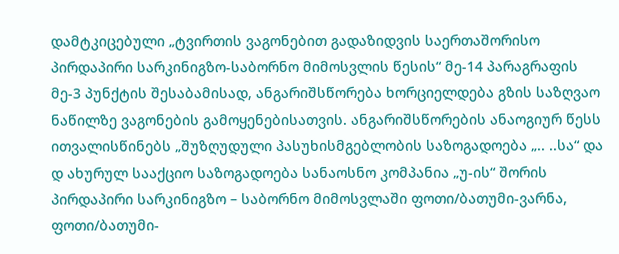დამტკიცებული „ტვირთის ვაგონებით გადაზიდვის საერთაშორისო პირდაპირი სარკინიგზო-საბორნო მიმოსვლის წესის“ მე-14 პარაგრაფის მე-3 პუნქტის შესაბამისად, ანგარიშსწორება ხორციელდება გზის საზღვაო ნაწილზე ვაგონების გამოყენებისათვის. ანგარიშსწორების ანაოგიურ წესს ითვალისწინებს „შუზღუდული პასუხისმგებლობის საზოგადოება „.. ..სა“ და დ ახურულ სააქციო საზოგადოება სანაოსნო კომპანია „უ-ის“ შორის პირდაპირი სარკინიგზო – საბორნო მიმოსვლაში ფოთი/ბათუმი-ვარნა, ფოთი/ბათუმი-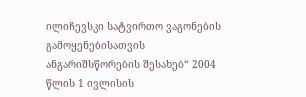ილიჩევსკი სატვირთო ვაგონების გამოყენებისათვის ანგარიშსწორების შესახებ“ 2004 წლის 1 ივლისის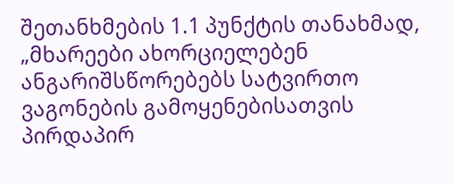შეთანხმების 1.1 პუნქტის თანახმად, „მხარეები ახორციელებენ ანგარიშსწორებებს სატვირთო ვაგონების გამოყენებისათვის პირდაპირ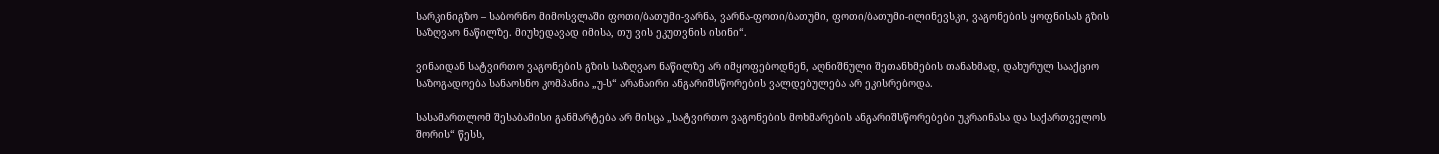სარკინიგზო – საბორნო მიმოსვლაში ფოთი/ბათუმი-ვარნა, ვარნა-ფოთი/ბათუმი, ფოთი/ბათუმი-ილინევსკი, ვაგონების ყოფნისას გზის საზღვაო ნაწილზე. მიუხედავად იმისა, თუ ვის ეკუთვნის ისინი“.

ვინაიდან სატვირთო ვაგონების გზის საზღვაო ნაწილზე არ იმყოფებოდნენ, აღნიშნული შეთანხმების თანახმად, დახურულ სააქციო საზოგადოება სანაოსნო კომპანია „უ-ს“ არანაირი ანგარიშსწორების ვალდებულება არ ეკისრებოდა.

სასამართლომ შესაბამისი განმარტება არ მისცა „სატვირთო ვაგონების მოხმარების ანგარიშსწორებები უკრაინასა და საქართველოს შორის“ წესს,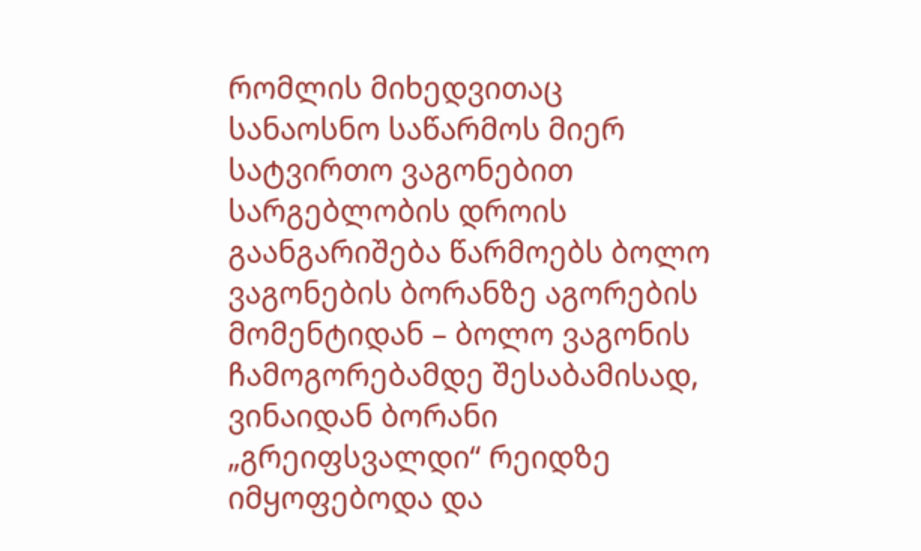რომლის მიხედვითაც სანაოსნო საწარმოს მიერ სატვირთო ვაგონებით სარგებლობის დროის გაანგარიშება წარმოებს ბოლო ვაგონების ბორანზე აგორების მომენტიდან – ბოლო ვაგონის ჩამოგორებამდე შესაბამისად, ვინაიდან ბორანი „გრეიფსვალდი“ რეიდზე იმყოფებოდა და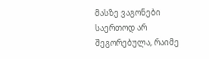მასზე ვაგონები საერთოდ არ შეგორებულა, რაიმე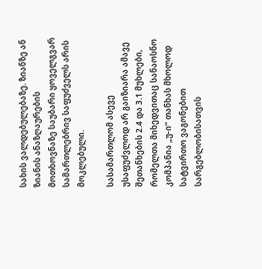სახის ვალდებულებაზე. ზიანზე ან ზიანის ანაზღაურების მოთხოვნაზე საუბარი ყოველგვარ სამართლებრივ საფუძველს არის მოკლებული.

სასამართლომ ასევე უსაფუძვლოდ არ გაიზიარა ამავე შეთანხების 2.4 და 3.1 მუხლები, რომელთა მიხედვითაც სანაოსნო კომპანია „უ-ი“ თანხას მხოლოდ სატვირთო ვაგონებით სარგებლობისათვის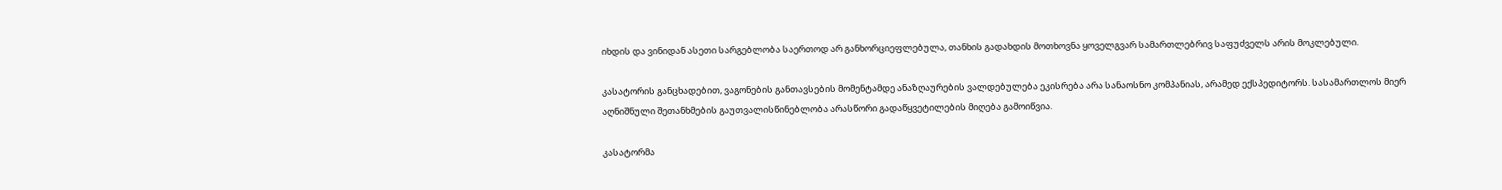იხდის და ვინიდან ასეთი სარგებლობა საერთოდ არ განხორციეფლებულა, თანხის გადახდის მოთხოვნა ყოველგვარ სამართლებრივ საფუძველს არის მოკლებული.

კასატორის განცხადებით, ვაგონების განთავსების მომენტამდე ანაზღაურების ვალდებულება ეკისრება არა სანაოსნო კომპანიას, არამედ ექსპედიტორს. სასამართლოს მიერ აღნიშნული შეთანხმების გაუთვალისწინებლობა არასწორი გადაწყვეტილების მიღება გამოიწვია.

კასატორმა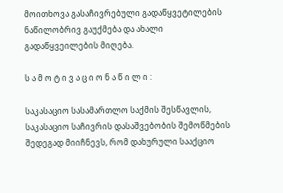მოითხოვა გასაჩივრებული გადაწყვეტილების ნაწილობრივ გაუქმება და ახალი გადაწყვეილების მიღება.

ს ა მ ო ტ ი ვ ა ც ი ო ნ ა წ ი ლ ი :

საკასაციო სასამართლო საქმის შესწავლის, საკასაციო საჩივრის დასაშვებობის შემოწმების შედეგად მიიჩნევს, რომ დახურული სააქციო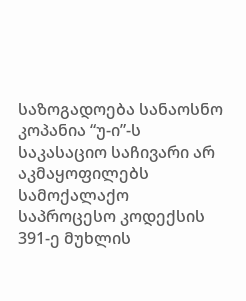საზოგადოება სანაოსნო კოპანია “უ-ი”-ს საკასაციო საჩივარი არ აკმაყოფილებს სამოქალაქო საპროცესო კოდექსის 391-ე მუხლის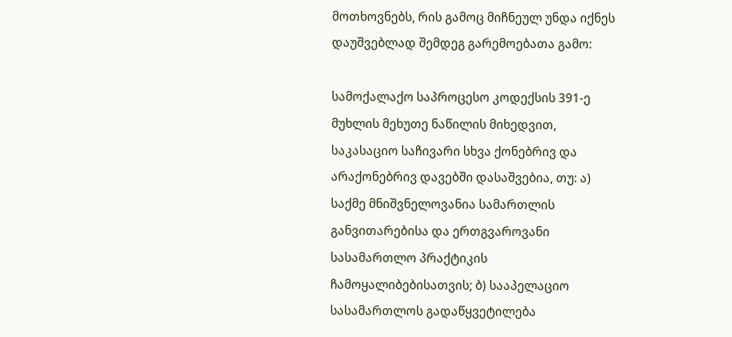მოთხოვნებს, რის გამოც მიჩნეულ უნდა იქნეს დაუშვებლად შემდეგ გარემოებათა გამო:

სამოქალაქო საპროცესო კოდექსის 391-ე მუხლის მეხუთე ნაწილის მიხედვით, საკასაციო საჩივარი სხვა ქონებრივ და არაქონებრივ დავებში დასაშვებია, თუ: ა) საქმე მნიშვნელოვანია სამართლის განვითარებისა და ერთგვაროვანი სასამართლო პრაქტიკის ჩამოყალიბებისათვის; ბ) სააპელაციო სასამართლოს გადაწყვეტილება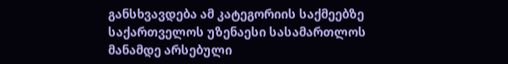განსხვავდება ამ კატეგორიის საქმეებზე საქართველოს უზენაესი სასამართლოს მანამდე არსებული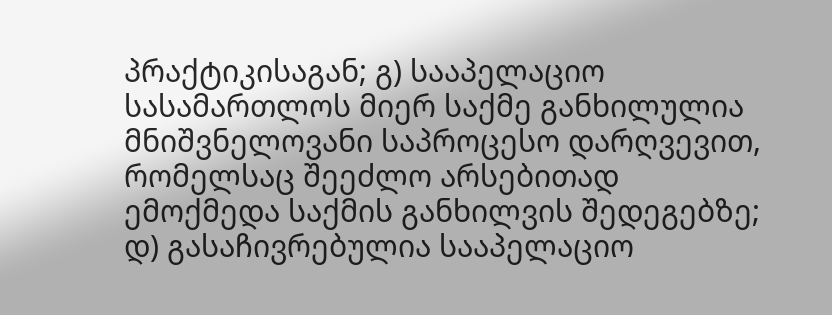პრაქტიკისაგან; გ) სააპელაციო სასამართლოს მიერ საქმე განხილულია მნიშვნელოვანი საპროცესო დარღვევით, რომელსაც შეეძლო არსებითად ემოქმედა საქმის განხილვის შედეგებზე; დ) გასაჩივრებულია სააპელაციო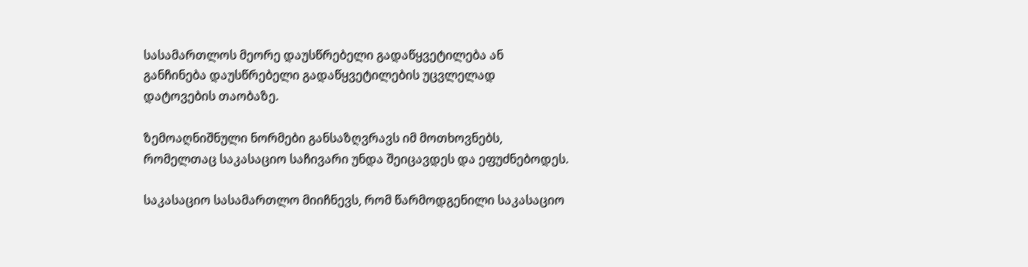სასამართლოს მეორე დაუსწრებელი გადაწყვეტილება ან განჩინება დაუსწრებელი გადაწყვეტილების უცვლელად დატოვების თაობაზე.

ზემოაღნიშნული ნორმები განსაზღვრავს იმ მოთხოვნებს, რომელთაც საკასაციო საჩივარი უნდა შეიცავდეს და ეფუძნებოდეს.

საკასაციო სასამართლო მიიჩნევს, რომ წარმოდგენილი საკასაციო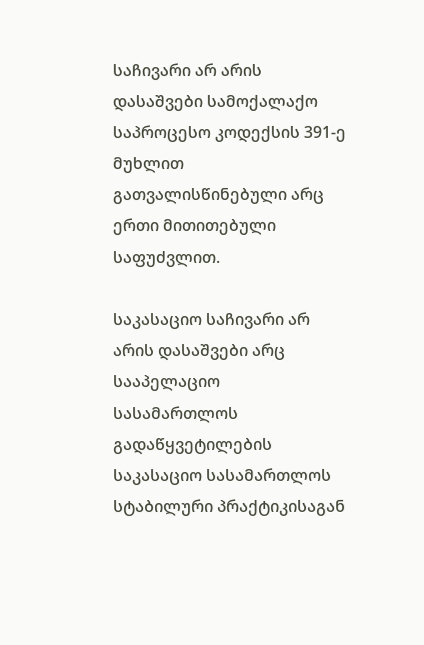საჩივარი არ არის დასაშვები სამოქალაქო საპროცესო კოდექსის 391-ე მუხლით გათვალისწინებული არც ერთი მითითებული საფუძვლით.

საკასაციო საჩივარი არ არის დასაშვები არც სააპელაციო სასამართლოს გადაწყვეტილების საკასაციო სასამართლოს სტაბილური პრაქტიკისაგან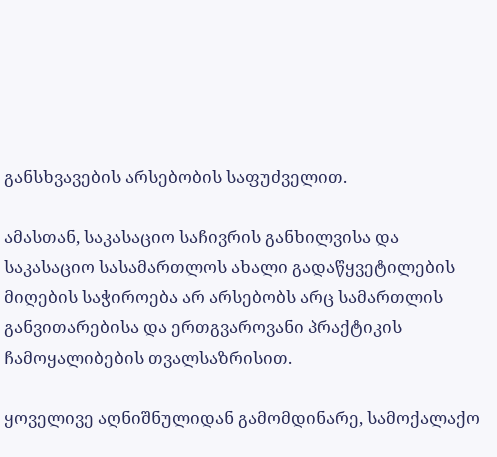განსხვავების არსებობის საფუძველით.

ამასთან, საკასაციო საჩივრის განხილვისა და საკასაციო სასამართლოს ახალი გადაწყვეტილების მიღების საჭიროება არ არსებობს არც სამართლის განვითარებისა და ერთგვაროვანი პრაქტიკის ჩამოყალიბების თვალსაზრისით.

ყოველივე აღნიშნულიდან გამომდინარე, სამოქალაქო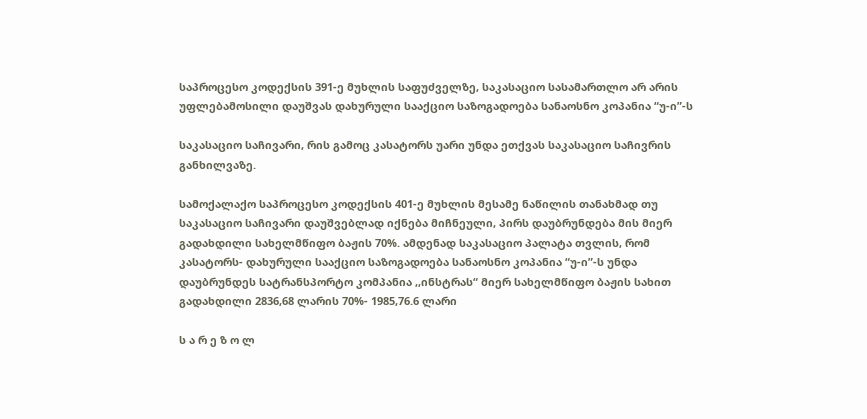საპროცესო კოდექსის 391-ე მუხლის საფუძველზე, საკასაციო სასამართლო არ არის უფლებამოსილი დაუშვას დახურული სააქციო საზოგადოება სანაოსნო კოპანია “უ-ი”-ს

საკასაციო საჩივარი, რის გამოც კასატორს უარი უნდა ეთქვას საკასაციო საჩივრის განხილვაზე.

სამოქალაქო საპროცესო კოდექსის 401-ე მუხლის მესამე ნაწილის თანახმად თუ საკასაციო საჩივარი დაუშვებლად იქნება მიჩნეული, პირს დაუბრუნდება მის მიერ გადახდილი სახელმწიფო ბაჟის 70%. ამდენად საკასაციო პალატა თვლის, რომ კასატორს- დახურული სააქციო საზოგადოება სანაოსნო კოპანია “უ-ი”-ს უნდა დაუბრუნდეს სატრანსპორტო კომპანია ,,ინსტრას“ მიერ სახელმწიფო ბაჟის სახით გადახდილი 2836,68 ლარის 70%- 1985,76.6 ლარი

ს ა რ ე ზ ო ლ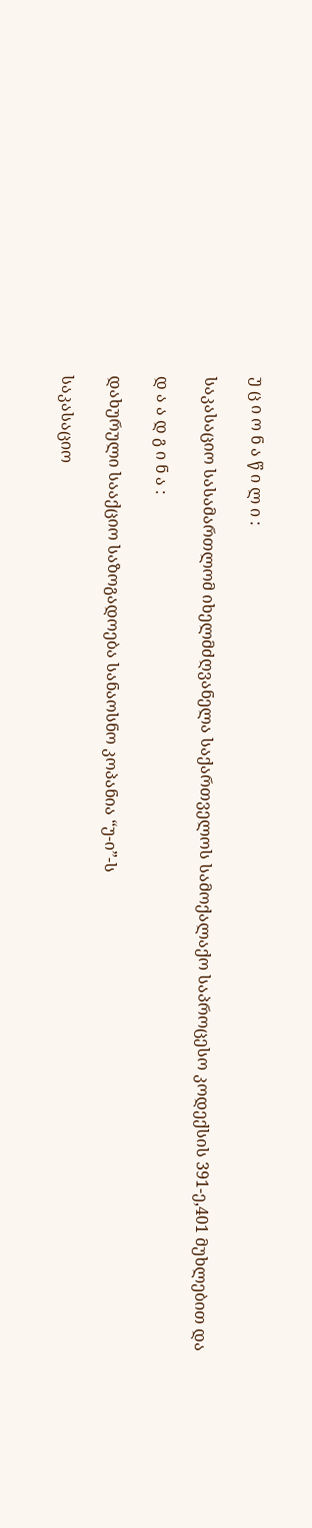უ ც ი ო ნ ა წ ი ლ ი :

საკასაციო სასამართლომ იხელმძღვანელა საქართველოს სამოქალაქო საპროცესო კოდექსის 391-ე,401 მუხლებით და

დ ა ა დ გ ი ნ ა :

დახურული სააქციო საზოგადოება სანაოსნო კოპანია “უ-ი”-ს

საკასაციო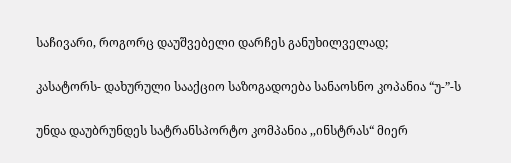საჩივარი, როგორც დაუშვებელი დარჩეს განუხილველად;

კასატორს- დახურული სააქციო საზოგადოება სანაოსნო კოპანია “უ-”-ს

უნდა დაუბრუნდეს სატრანსპორტო კომპანია ,,ინსტრას“ მიერ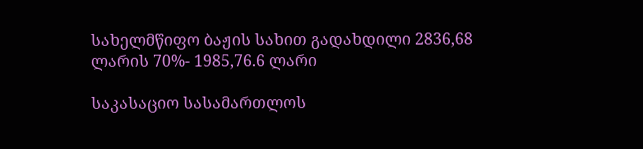სახელმწიფო ბაჟის სახით გადახდილი 2836,68 ლარის 70%- 1985,76.6 ლარი

საკასაციო სასამართლოს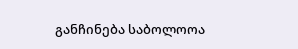განჩინება საბოლოოა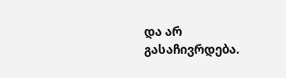და არ გასაჩივრდება.